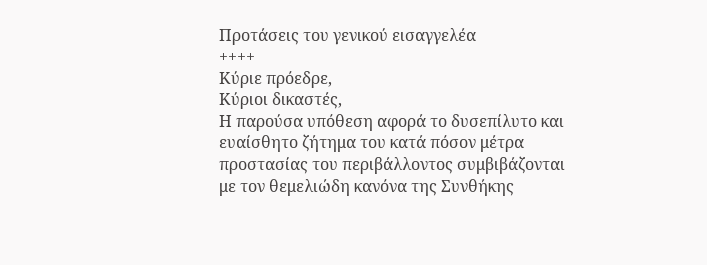Προτάσεις του γενικού εισαγγελέα
++++
Κύριε πρόεδρε,
Κύριοι δικαστές,
Η παρούσα υπόθεση αφορά το δυσεπίλυτο και ευαίσθητο ζήτημα του κατά πόσον μέτρα προστασίας του περιβάλλοντος συμβιβάζονται με τον θεμελιώδη κανόνα της Συνθήκης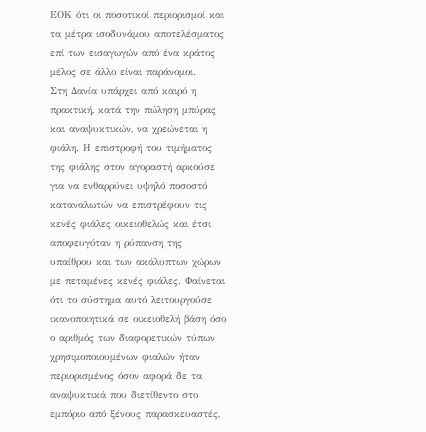ΕΟΚ ότι οι ποσοτικοί περιορισμοί και τα μέτρα ισοδυνάμου αποτελέσματος επί των εισαγωγών από ένα κράτος μέλος σε άλλο είναι παράνομοι.
Στη Δανία υπάρχει από καιρό η πρακτική, κατά την πώληση μπύρας και αναψυκτικών, να χρεώνεται η φιάλη. Η επιστροφή του τιμήματος της φιάλης στον αγοραστή αρκούσε για να ενθαρρύνει υψηλό ποσοστό καταναλωτών να επιστρέφουν τις κενές φιάλες οικειοθελώς και έτσι αποφευγόταν η ρύπανση της υπαίθρου και των ακάλυπτων χώρων με πεταμένες κενές φιάλες. Φαίνεται ότι το σύστημα αυτό λειτουργούσε ικανοποιητικά σε οικειοθελή βάση όσο ο αριθμός των διαφορετικών τύπων χρησιμοποιουμένων φιαλών ήταν περιορισμένος όσον αφορά δε τα αναψυκτικά που διετίθεντο στο εμπόριο από ξένους παρασκευαστές,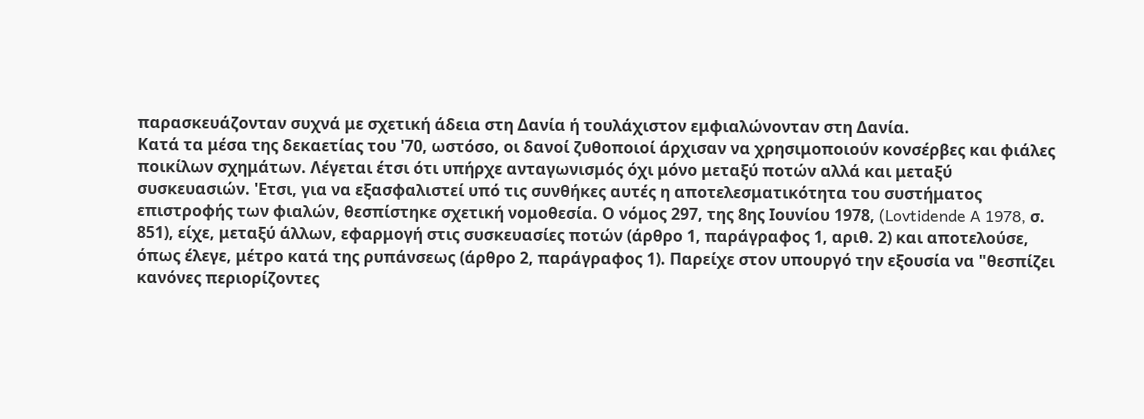παρασκευάζονταν συχνά με σχετική άδεια στη Δανία ή τουλάχιστον εμφιαλώνονταν στη Δανία.
Κατά τα μέσα της δεκαετίας του '70, ωστόσο, οι δανοί ζυθοποιοί άρχισαν να χρησιμοποιούν κονσέρβες και φιάλες ποικίλων σχημάτων. Λέγεται έτσι ότι υπήρχε ανταγωνισμός όχι μόνο μεταξύ ποτών αλλά και μεταξύ συσκευασιών. 'Ετσι, για να εξασφαλιστεί υπό τις συνθήκες αυτές η αποτελεσματικότητα του συστήματος επιστροφής των φιαλών, θεσπίστηκε σχετική νομοθεσία. Ο νόμος 297, της 8ης Ιουνίου 1978, (Lovtidende A 1978, σ. 851), είχε, μεταξύ άλλων, εφαρμογή στις συσκευασίες ποτών (άρθρο 1, παράγραφος 1, αριθ. 2) και αποτελούσε, όπως έλεγε, μέτρο κατά της ρυπάνσεως (άρθρο 2, παράγραφος 1). Παρείχε στον υπουργό την εξουσία να "θεσπίζει κανόνες περιορίζοντες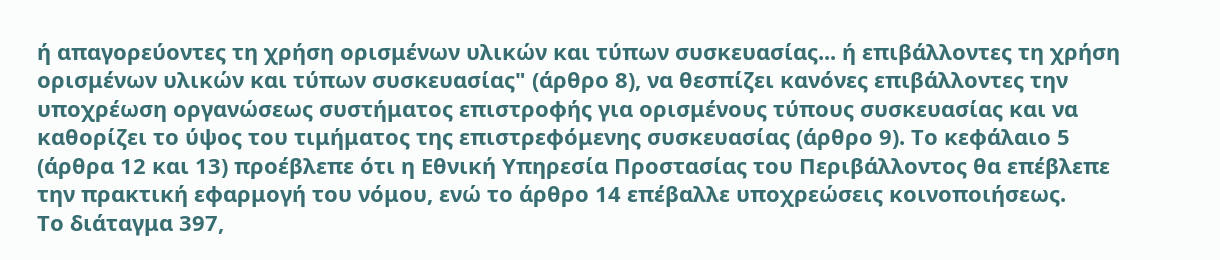ή απαγορεύοντες τη χρήση ορισμένων υλικών και τύπων συσκευασίας... ή επιβάλλοντες τη χρήση ορισμένων υλικών και τύπων συσκευασίας" (άρθρο 8), να θεσπίζει κανόνες επιβάλλοντες την υποχρέωση οργανώσεως συστήματος επιστροφής για ορισμένους τύπους συσκευασίας και να καθορίζει το ύψος του τιμήματος της επιστρεφόμενης συσκευασίας (άρθρο 9). Το κεφάλαιο 5 (άρθρα 12 και 13) προέβλεπε ότι η Εθνική Υπηρεσία Προστασίας του Περιβάλλοντος θα επέβλεπε την πρακτική εφαρμογή του νόμου, ενώ το άρθρο 14 επέβαλλε υποχρεώσεις κοινοποιήσεως.
Το διάταγμα 397,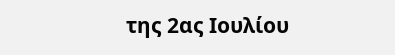της 2ας Ιουλίου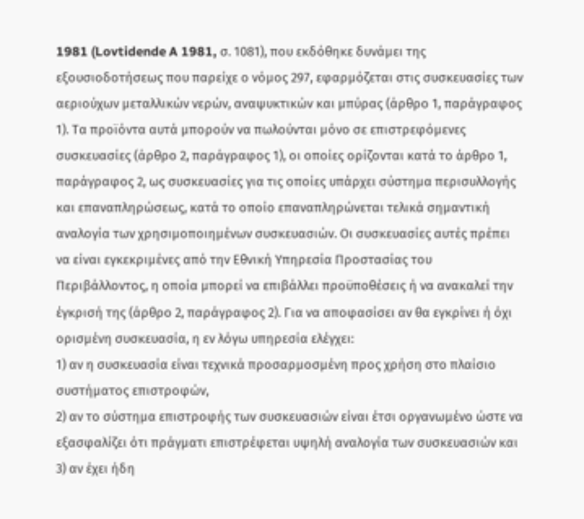1981 (Lovtidende A 1981, σ. 1081), που εκδόθηκε δυνάμει της εξουσιοδοτήσεως που παρείχε ο νόμος 297, εφαρμόζεται στις συσκευασίες των αεριούχων μεταλλικών νερών, αναψυκτικών και μπύρας (άρθρο 1, παράγραφος 1). Τα προϊόντα αυτά μπορούν να πωλούνται μόνο σε επιστρεφόμενες συσκευασίες (άρθρο 2, παράγραφος 1), οι οποίες ορίζονται κατά το άρθρο 1, παράγραφος 2, ως συσκευασίες για τις οποίες υπάρχει σύστημα περισυλλογής και επαναπληρώσεως, κατά το οποίο επαναπληρώνεται τελικά σημαντική αναλογία των χρησιμοποιημένων συσκευασιών. Οι συσκευασίες αυτές πρέπει να είναι εγκεκριμένες από την Εθνική Υπηρεσία Προστασίας του Περιβάλλοντος, η οποία μπορεί να επιβάλλει προϋποθέσεις ή να ανακαλεί την έγκρισή της (άρθρο 2, παράγραφος 2). Για να αποφασίσει αν θα εγκρίνει ή όχι ορισμένη συσκευασία, η εν λόγω υπηρεσία ελέγχει:
1) αν η συσκευασία είναι τεχνικά προσαρμοσμένη προς χρήση στο πλαίσιο συστήματος επιστροφών,
2) αν το σύστημα επιστροφής των συσκευασιών είναι έτσι οργανωμένο ώστε να εξασφαλίζει ότι πράγματι επιστρέφεται υψηλή αναλογία των συσκευασιών και
3) αν έχει ήδη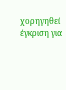χορηγηθεί έγκριση για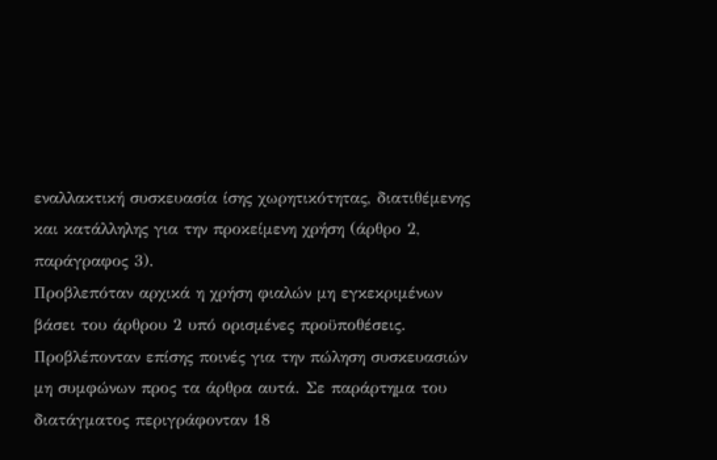εναλλακτική συσκευασία ίσης χωρητικότητας, διατιθέμενης και κατάλληλης για την προκείμενη χρήση (άρθρο 2, παράγραφος 3).
Προβλεπόταν αρχικά η χρήση φιαλών μη εγκεκριμένων βάσει του άρθρου 2 υπό ορισμένες προϋποθέσεις. Προβλέπονταν επίσης ποινές για την πώληση συσκευασιών μη συμφώνων προς τα άρθρα αυτά. Σε παράρτημα του διατάγματος περιγράφονταν 18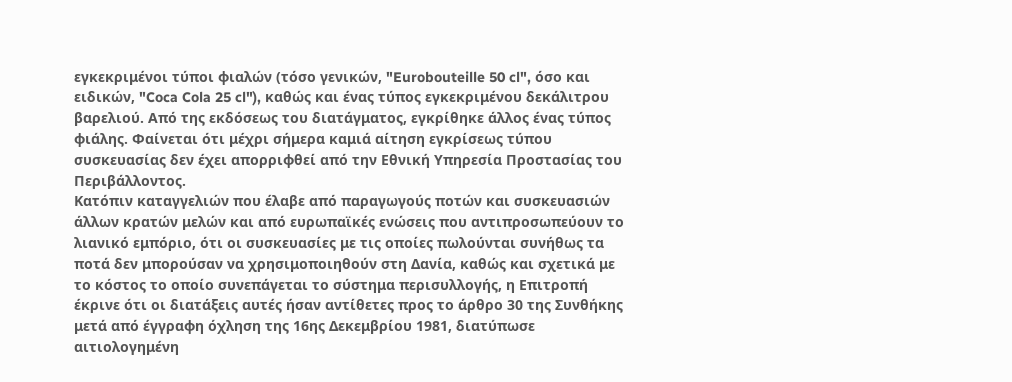εγκεκριμένοι τύποι φιαλών (τόσο γενικών, "Eurobouteille 50 cl", όσο και ειδικών, "Coca Cola 25 cl"), καθώς και ένας τύπος εγκεκριμένου δεκάλιτρου βαρελιού. Από της εκδόσεως του διατάγματος, εγκρίθηκε άλλος ένας τύπος φιάλης. Φαίνεται ότι μέχρι σήμερα καμιά αίτηση εγκρίσεως τύπου συσκευασίας δεν έχει απορριφθεί από την Εθνική Υπηρεσία Προστασίας του Περιβάλλοντος.
Κατόπιν καταγγελιών που έλαβε από παραγωγούς ποτών και συσκευασιών άλλων κρατών μελών και από ευρωπαϊκές ενώσεις που αντιπροσωπεύουν το λιανικό εμπόριο, ότι οι συσκευασίες με τις οποίες πωλούνται συνήθως τα ποτά δεν μπορούσαν να χρησιμοποιηθούν στη Δανία, καθώς και σχετικά με το κόστος το οποίο συνεπάγεται το σύστημα περισυλλογής, η Επιτροπή έκρινε ότι οι διατάξεις αυτές ήσαν αντίθετες προς το άρθρο 30 της Συνθήκης μετά από έγγραφη όχληση της 16ης Δεκεμβρίου 1981, διατύπωσε αιτιολογημένη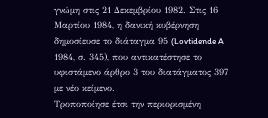γνώμη στις 21 Δεκεμβρίου 1982. Στις 16 Μαρτίου 1984, η δανική κυβέρνηση δημοσίευσε το διάταγμα 95 (Lovtidende A 1984, σ. 345), που αντικατέστησε το υφιστάμενο άρθρο 3 του διατάγματος 397 με νέο κείμενο.
Τροποποίησε έτσι την περιορισμένη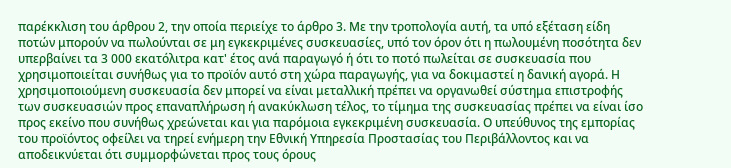παρέκκλιση του άρθρου 2, την οποία περιείχε το άρθρο 3. Με την τροπολογία αυτή, τα υπό εξέταση είδη ποτών μπορούν να πωλούνται σε μη εγκεκριμένες συσκευασίες, υπό τον όρον ότι η πωλουμένη ποσότητα δεν υπερβαίνει τα 3 000 εκατόλιτρα κατ' έτος ανά παραγωγό ή ότι το ποτό πωλείται σε συσκευασία που χρησιμοποιείται συνήθως για το προϊόν αυτό στη χώρα παραγωγής, για να δοκιμαστεί η δανική αγορά. Η χρησιμοποιούμενη συσκευασία δεν μπορεί να είναι μεταλλική πρέπει να οργανωθεί σύστημα επιστροφής των συσκευασιών προς επαναπλήρωση ή ανακύκλωση τέλος, το τίμημα της συσκευασίας πρέπει να είναι ίσο προς εκείνο που συνήθως χρεώνεται και για παρόμοια εγκεκριμένη συσκευασία. Ο υπεύθυνος της εμπορίας του προϊόντος οφείλει να τηρεί ενήμερη την Εθνική Υπηρεσία Προστασίας του Περιβάλλοντος και να αποδεικνύεται ότι συμμορφώνεται προς τους όρους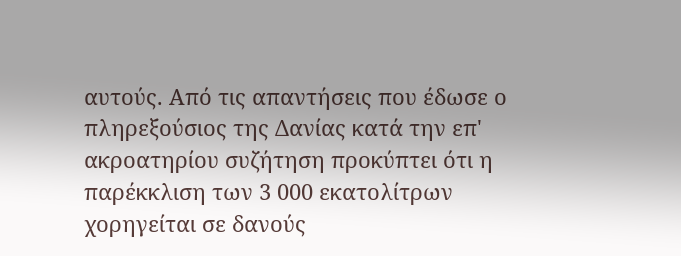αυτούς. Από τις απαντήσεις που έδωσε ο πληρεξούσιος της Δανίας κατά την επ' ακροατηρίου συζήτηση προκύπτει ότι η παρέκκλιση των 3 000 εκατολίτρων χορηγείται σε δανούς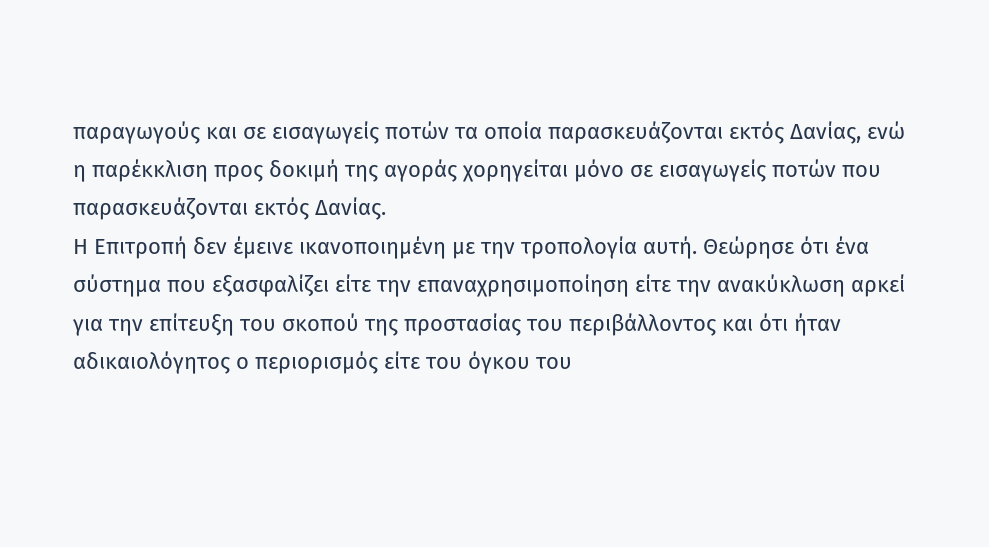παραγωγούς και σε εισαγωγείς ποτών τα οποία παρασκευάζονται εκτός Δανίας, ενώ η παρέκκλιση προς δοκιμή της αγοράς χορηγείται μόνο σε εισαγωγείς ποτών που παρασκευάζονται εκτός Δανίας.
Η Επιτροπή δεν έμεινε ικανοποιημένη με την τροπολογία αυτή. Θεώρησε ότι ένα σύστημα που εξασφαλίζει είτε την επαναχρησιμοποίηση είτε την ανακύκλωση αρκεί για την επίτευξη του σκοπού της προστασίας του περιβάλλοντος και ότι ήταν αδικαιολόγητος ο περιορισμός είτε του όγκου του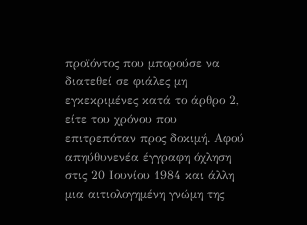προϊόντος που μπορούσε να διατεθεί σε φιάλες μη εγκεκριμένες κατά το άρθρο 2, είτε του χρόνου που επιτρεπόταν προς δοκιμή. Αφού απηύθυνενέα έγγραφη όχληση στις 20 Ιουνίου 1984 και άλλη μια αιτιολογημένη γνώμη της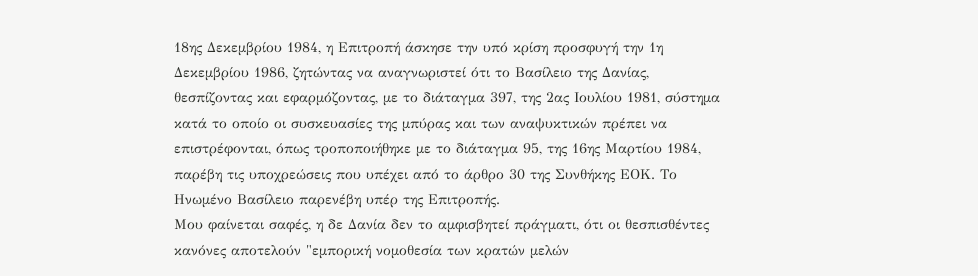18ης Δεκεμβρίου 1984, η Επιτροπή άσκησε την υπό κρίση προσφυγή την 1η Δεκεμβρίου 1986, ζητώντας να αναγνωριστεί ότι το Βασίλειο της Δανίας, θεσπίζοντας και εφαρμόζοντας, με το διάταγμα 397, της 2ας Ιουλίου 1981, σύστημα κατά το οποίο οι συσκευασίες της μπύρας και των αναψυκτικών πρέπει να επιστρέφονται, όπως τροποποιήθηκε με το διάταγμα 95, της 16ης Μαρτίου 1984, παρέβη τις υποχρεώσεις που υπέχει από το άρθρο 30 της Συνθήκης ΕΟΚ. Το Ηνωμένο Βασίλειο παρενέβη υπέρ της Επιτροπής.
Μου φαίνεται σαφές, η δε Δανία δεν το αμφισβητεί πράγματι, ότι οι θεσπισθέντες κανόνες αποτελούν "εμπορική νομοθεσία των κρατών μελών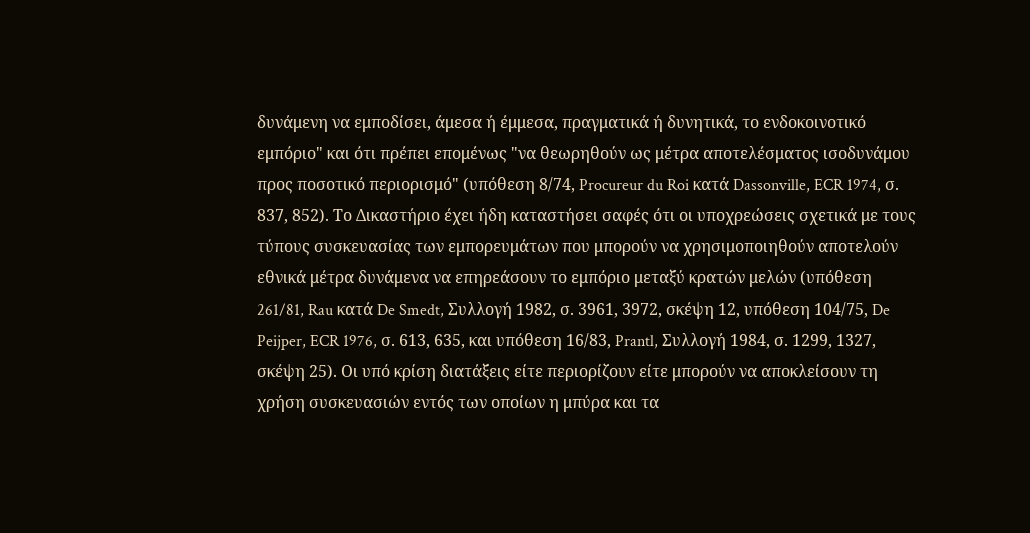δυνάμενη να εμποδίσει, άμεσα ή έμμεσα, πραγματικά ή δυνητικά, το ενδοκοινοτικό εμπόριο" και ότι πρέπει επομένως "να θεωρηθούν ως μέτρα αποτελέσματος ισοδυνάμου προς ποσοτικό περιορισμό" (υπόθεση 8/74, Procureur du Roi κατά Dassonville, ECR 1974, σ. 837, 852). Το Δικαστήριο έχει ήδη καταστήσει σαφές ότι οι υποχρεώσεις σχετικά με τους τύπους συσκευασίας των εμπορευμάτων που μπορούν να χρησιμοποιηθούν αποτελούν εθνικά μέτρα δυνάμενα να επηρεάσουν το εμπόριο μεταξύ κρατών μελών (υπόθεση 261/81, Rau κατά De Smedt, Συλλογή 1982, σ. 3961, 3972, σκέψη 12, υπόθεση 104/75, De Peijper, ECR 1976, σ. 613, 635, και υπόθεση 16/83, Prantl, Συλλογή 1984, σ. 1299, 1327, σκέψη 25). Οι υπό κρίση διατάξεις είτε περιορίζουν είτε μπορούν να αποκλείσουν τη χρήση συσκευασιών εντός των οποίων η μπύρα και τα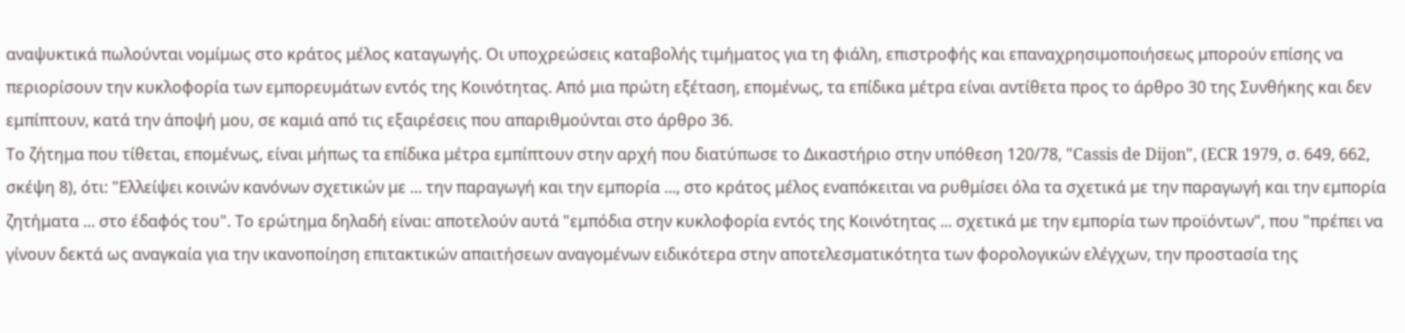αναψυκτικά πωλούνται νομίμως στο κράτος μέλος καταγωγής. Οι υποχρεώσεις καταβολής τιμήματος για τη φιάλη, επιστροφής και επαναχρησιμοποιήσεως μπορούν επίσης να περιορίσουν την κυκλοφορία των εμπορευμάτων εντός της Κοινότητας. Από μια πρώτη εξέταση, επομένως, τα επίδικα μέτρα είναι αντίθετα προς το άρθρο 30 της Συνθήκης και δεν εμπίπτουν, κατά την άποψή μου, σε καμιά από τις εξαιρέσεις που απαριθμούνται στο άρθρο 36.
Το ζήτημα που τίθεται, επομένως, είναι μήπως τα επίδικα μέτρα εμπίπτουν στην αρχή που διατύπωσε το Δικαστήριο στην υπόθεση 120/78, "Cassis de Dijon", (ECR 1979, σ. 649, 662, σκέψη 8), ότι: "Ελλείψει κοινών κανόνων σχετικών με ... την παραγωγή και την εμπορία ..., στο κράτος μέλος εναπόκειται να ρυθμίσει όλα τα σχετικά με την παραγωγή και την εμπορία ζητήματα ... στο έδαφός του". Το ερώτημα δηλαδή είναι: αποτελούν αυτά "εμπόδια στην κυκλοφορία εντός της Κοινότητας ... σχετικά με την εμπορία των προϊόντων", που "πρέπει να γίνουν δεκτά ως αναγκαία για την ικανοποίηση επιτακτικών απαιτήσεων αναγομένων ειδικότερα στην αποτελεσματικότητα των φορολογικών ελέγχων, την προστασία της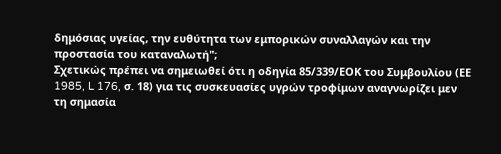δημόσιας υγείας, την ευθύτητα των εμπορικών συναλλαγών και την προστασία του καταναλωτή";
Σχετικώς πρέπει να σημειωθεί ότι η οδηγία 85/339/ΕΟΚ του Συμβουλίου (ΕΕ 1985, L 176, σ. 18) για τις συσκευασίες υγρών τροφίμων αναγνωρίζει μεν τη σημασία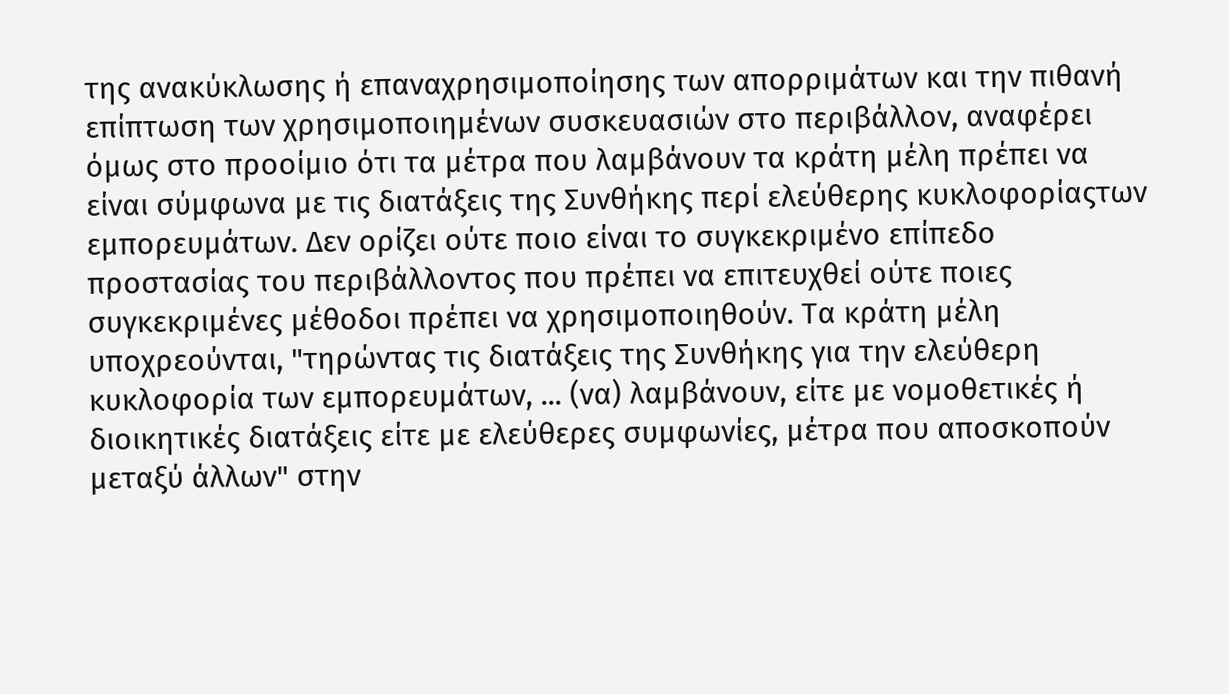της ανακύκλωσης ή επαναχρησιμοποίησης των απορριμάτων και την πιθανή επίπτωση των χρησιμοποιημένων συσκευασιών στο περιβάλλον, αναφέρει όμως στο προοίμιο ότι τα μέτρα που λαμβάνουν τα κράτη μέλη πρέπει να είναι σύμφωνα με τις διατάξεις της Συνθήκης περί ελεύθερης κυκλοφορίαςτων εμπορευμάτων. Δεν ορίζει ούτε ποιο είναι το συγκεκριμένο επίπεδο προστασίας του περιβάλλοντος που πρέπει να επιτευχθεί ούτε ποιες συγκεκριμένες μέθοδοι πρέπει να χρησιμοποιηθούν. Τα κράτη μέλη υποχρεούνται, "τηρώντας τις διατάξεις της Συνθήκης για την ελεύθερη κυκλοφορία των εμπορευμάτων, ... (να) λαμβάνουν, είτε με νομοθετικές ή διοικητικές διατάξεις είτε με ελεύθερες συμφωνίες, μέτρα που αποσκοπούν μεταξύ άλλων" στην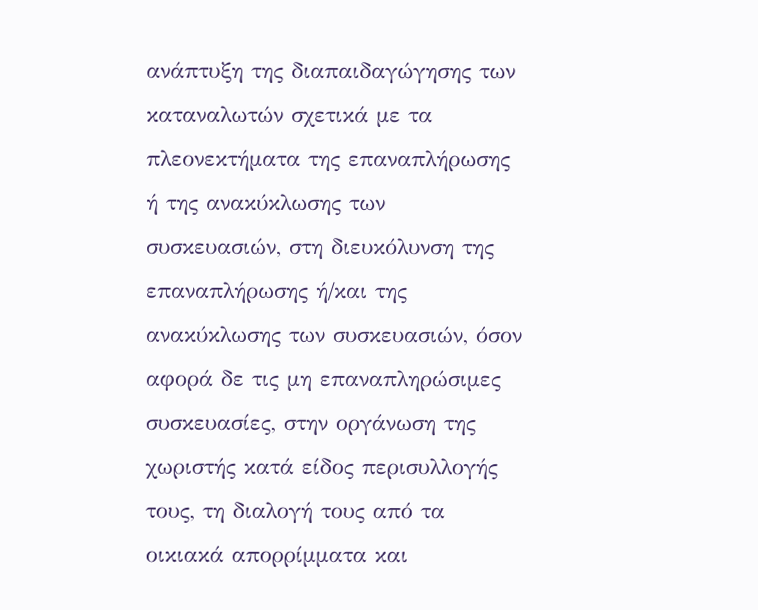ανάπτυξη της διαπαιδαγώγησης των καταναλωτών σχετικά με τα πλεονεκτήματα της επαναπλήρωσης ή της ανακύκλωσης των συσκευασιών, στη διευκόλυνση της επαναπλήρωσης ή/και της ανακύκλωσης των συσκευασιών, όσον αφορά δε τις μη επαναπληρώσιμες συσκευασίες, στην οργάνωση της χωριστής κατά είδος περισυλλογής τους, τη διαλογή τους από τα οικιακά απορρίμματα και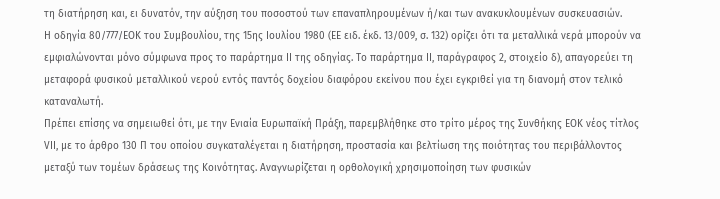τη διατήρηση και, ει δυνατόν, την αύξηση του ποσοστού των επαναπληρουμένων ή/και των ανακυκλουμένων συσκευασιών.
Η οδηγία 80/777/ΕΟΚ του Συμβουλίου, της 15ης Ιουλίου 1980 (ΕΕ ειδ. έκδ. 13/009, σ. 132) ορίζει ότι τα μεταλλικά νερά μπορούν να εμφιαλώνονται μόνο σύμφωνα προς το παράρτημα ΙΙ της οδηγίας. Το παράρτημα ΙΙ, παράγραφος 2, στοιχείο δ), απαγορεύει τη μεταφορά φυσικού μεταλλικού νερού εντός παντός δοχείου διαφόρου εκείνου που έχει εγκριθεί για τη διανομή στον τελικό καταναλωτή.
Πρέπει επίσης να σημειωθεί ότι, με την Ενιαία Ευρωπαϊκή Πράξη, παρεμβλήθηκε στο τρίτο μέρος της Συνθήκης ΕΟΚ νέος τίτλος VΙΙ, με το άρθρο 130 Π του οποίου συγκαταλέγεται η διατήρηση, προστασία και βελτίωση της ποιότητας του περιβάλλοντος μεταξύ των τομέων δράσεως της Κοινότητας. Αναγνωρίζεται η ορθολογική χρησιμοποίηση των φυσικών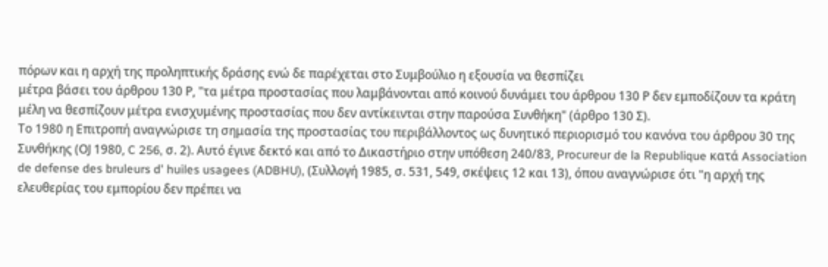πόρων και η αρχή της προληπτικής δράσης ενώ δε παρέχεται στο Συμβούλιο η εξουσία να θεσπίζει
μέτρα βάσει του άρθρου 130 Ρ, "τα μέτρα προστασίας που λαμβάνονται από κοινού δυνάμει του άρθρου 130 Ρ δεν εμποδίζουν τα κράτη μέλη να θεσπίζουν μέτρα ενισχυμένης προστασίας που δεν αντίκεινται στην παρούσα Συνθήκη" (άρθρο 130 Σ).
Το 1980 η Επιτροπή αναγνώρισε τη σημασία της προστασίας του περιβάλλοντος ως δυνητικό περιορισμό του κανόνα του άρθρου 30 της Συνθήκης (ΟJ 1980, C 256, σ. 2). Αυτό έγινε δεκτό και από το Δικαστήριο στην υπόθεση 240/83, Procureur de la Republique κατά Association de defense des bruleurs d' huiles usagees (ADBHU), (Συλλογή 1985, σ. 531, 549, σκέψεις 12 και 13), όπου αναγνώρισε ότι "η αρχή της ελευθερίας του εμπορίου δεν πρέπει να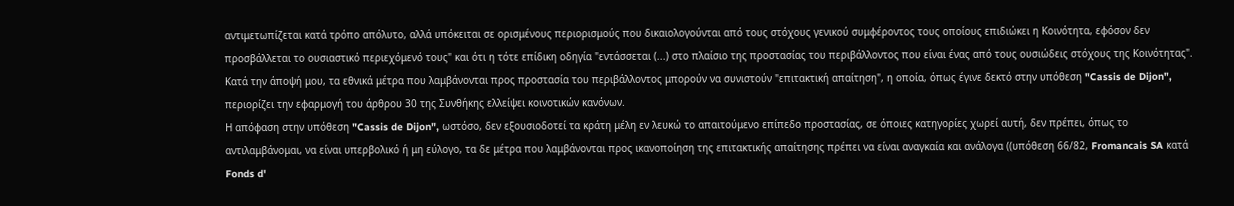αντιμετωπίζεται κατά τρόπο απόλυτο, αλλά υπόκειται σε ορισμένους περιορισμούς που δικαιολογούνται από τους στόχους γενικού συμφέροντος τους οποίους επιδιώκει η Κοινότητα, εφόσον δεν προσβάλλεται το ουσιαστικό περιεχόμενό τους" και ότι η τότε επίδικη οδηγία "εντάσσεται (...) στο πλαίσιο της προστασίας του περιβάλλοντος που είναι ένας από τους ουσιώδεις στόχους της Κοινότητας".
Κατά την άποψή μου, τα εθνικά μέτρα που λαμβάνονται προς προστασία του περιβάλλοντος μπορούν να συνιστούν "επιτακτική απαίτηση", η οποία, όπως έγινε δεκτό στην υπόθεση "Cassis de Dijon", περιορίζει την εφαρμογή του άρθρου 30 της Συνθήκης ελλείψει κοινοτικών κανόνων.
Η απόφαση στην υπόθεση "Cassis de Dijon", ωστόσο, δεν εξουσιοδοτεί τα κράτη μέλη εν λευκώ το απαιτούμενο επίπεδο προστασίας, σε όποιες κατηγορίες χωρεί αυτή, δεν πρέπει, όπως το αντιλαμβάνομαι, να είναι υπερβολικό ή μη εύλογο, τα δε μέτρα που λαμβάνονται προς ικανοποίηση της επιτακτικής απαίτησης πρέπει να είναι αναγκαία και ανάλογα ((υπόθεση 66/82, Fromancais SA κατά Fonds d'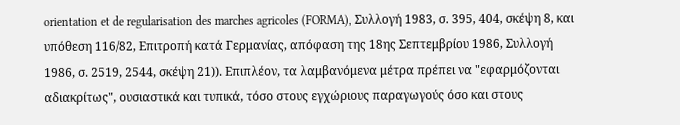orientation et de regularisation des marches agricoles (FORMA), Συλλογή 1983, σ. 395, 404, σκέψη 8, και υπόθεση 116/82, Επιτροπή κατά Γερμανίας, απόφαση της 18ης Σεπτεμβρίου 1986, Συλλογή 1986, σ. 2519, 2544, σκέψη 21)). Επιπλέον, τα λαμβανόμενα μέτρα πρέπει να "εφαρμόζονται αδιακρίτως", ουσιαστικά και τυπικά, τόσο στους εγχώριους παραγωγούς όσο και στους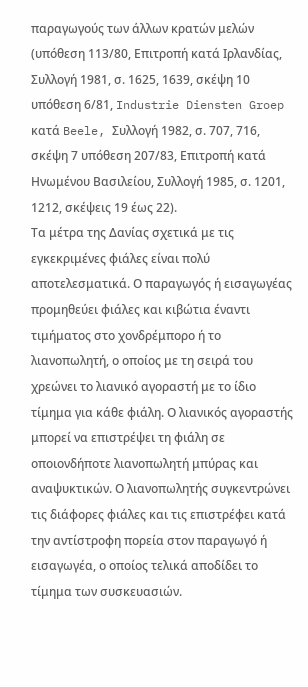παραγωγούς των άλλων κρατών μελών (υπόθεση 113/80, Επιτροπή κατά Ιρλανδίας, Συλλογή 1981, σ. 1625, 1639, σκέψη 10 υπόθεση 6/81, Industrie Diensten Groep κατά Beele, Συλλογή 1982, σ. 707, 716, σκέψη 7 υπόθεση 207/83, Επιτροπή κατά Ηνωμένου Βασιλείου, Συλλογή 1985, σ. 1201, 1212, σκέψεις 19 έως 22).
Τα μέτρα της Δανίας σχετικά με τις εγκεκριμένες φιάλες είναι πολύ αποτελεσματικά. Ο παραγωγός ή εισαγωγέας προμηθεύει φιάλες και κιβώτια έναντι τιμήματος στο χονδρέμπορο ή το λιανοπωλητή, ο οποίος με τη σειρά του χρεώνει το λιανικό αγοραστή με το ίδιο τίμημα για κάθε φιάλη. Ο λιανικός αγοραστής μπορεί να επιστρέψει τη φιάλη σε οποιονδήποτε λιανοπωλητή μπύρας και αναψυκτικών. Ο λιανοπωλητής συγκεντρώνει τις διάφορες φιάλες και τις επιστρέφει κατά την αντίστροφη πορεία στον παραγωγό ή εισαγωγέα, ο οποίος τελικά αποδίδει το τίμημα των συσκευασιών.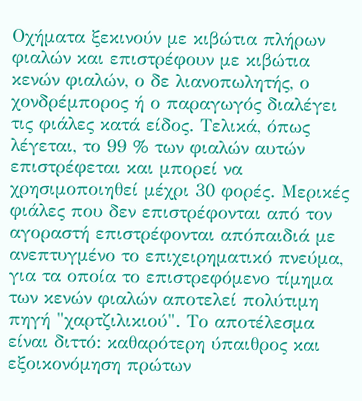Οχήματα ξεκινούν με κιβώτια πλήρων φιαλών και επιστρέφουν με κιβώτια κενών φιαλών, ο δε λιανοπωλητής, ο χονδρέμπορος ή ο παραγωγός διαλέγει τις φιάλες κατά είδος. Τελικά, όπως λέγεται, το 99 % των φιαλών αυτών επιστρέφεται και μπορεί να χρησιμοποιηθεί μέχρι 30 φορές. Μερικές φιάλες που δεν επιστρέφονται από τον αγοραστή επιστρέφονται απόπαιδιά με ανεπτυγμένο το επιχειρηματικό πνεύμα, για τα οποία το επιστρεφόμενο τίμημα των κενών φιαλών αποτελεί πολύτιμη πηγή "χαρτζιλικιού". Το αποτέλεσμα είναι διττό: καθαρότερη ύπαιθρος και εξοικονόμηση πρώτων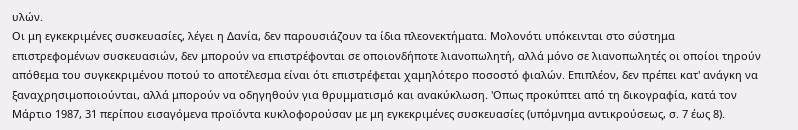υλών.
Οι μη εγκεκριμένες συσκευασίες, λέγει η Δανία, δεν παρουσιάζουν τα ίδια πλεονεκτήματα. Μολονότι υπόκεινται στο σύστημα επιστρεφομένων συσκευασιών, δεν μπορούν να επιστρέφονται σε οποιονδήποτε λιανοπωλητή, αλλά μόνο σε λιανοπωλητές οι οποίοι τηρούν απόθεμα του συγκεκριμένου ποτού το αποτέλεσμα είναι ότι επιστρέφεται χαμηλότερο ποσοστό φιαλών. Επιπλέον, δεν πρέπει κατ' ανάγκη να ξαναχρησιμοποιούνται, αλλά μπορούν να οδηγηθούν για θρυμματισμό και ανακύκλωση. 'Οπως προκύπτει από τη δικογραφία, κατά τον Μάρτιο 1987, 31 περίπου εισαγόμενα προϊόντα κυκλοφορούσαν με μη εγκεκριμένες συσκευασίες (υπόμνημα αντικρούσεως, σ. 7 έως 8).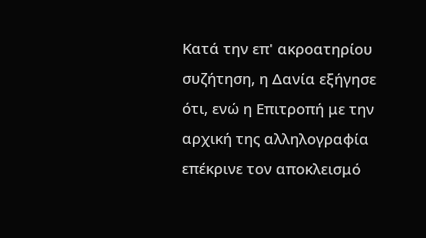Κατά την επ' ακροατηρίου συζήτηση, η Δανία εξήγησε ότι, ενώ η Επιτροπή με την αρχική της αλληλογραφία επέκρινε τον αποκλεισμό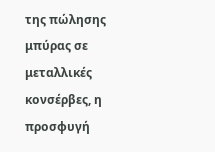της πώλησης μπύρας σε μεταλλικές κονσέρβες, η προσφυγή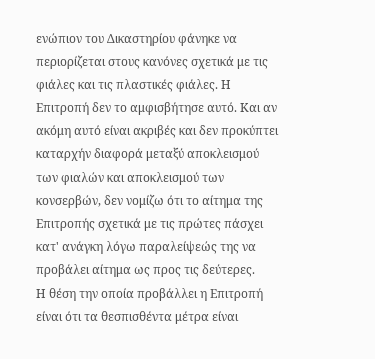ενώπιον του Δικαστηρίου φάνηκε να περιορίζεται στους κανόνες σχετικά με τις φιάλες και τις πλαστικές φιάλες. Η Επιτροπή δεν το αμφισβήτησε αυτό. Και αν ακόμη αυτό είναι ακριβές και δεν προκύπτει καταρχήν διαφορά μεταξύ αποκλεισμού των φιαλών και αποκλεισμού των κονσερβών, δεν νομίζω ότι το αίτημα της Επιτροπής σχετικά με τις πρώτες πάσχει κατ' ανάγκη λόγω παραλείψεώς της να προβάλει αίτημα ως προς τις δεύτερες.
Η θέση την οποία προβάλλει η Επιτροπή είναι ότι τα θεσπισθέντα μέτρα είναι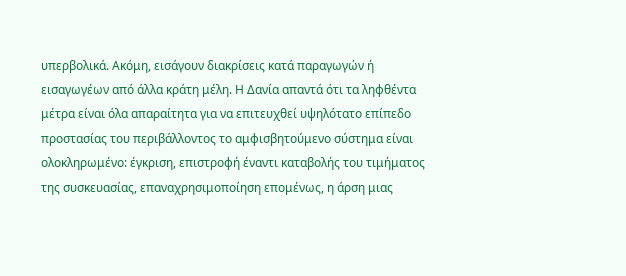υπερβολικά. Ακόμη, εισάγουν διακρίσεις κατά παραγωγών ή εισαγωγέων από άλλα κράτη μέλη. Η Δανία απαντά ότι τα ληφθέντα μέτρα είναι όλα απαραίτητα για να επιτευχθεί υψηλότατο επίπεδο προστασίας του περιβάλλοντος το αμφισβητούμενο σύστημα είναι ολοκληρωμένο: έγκριση, επιστροφή έναντι καταβολής του τιμήματος της συσκευασίας, επαναχρησιμοποίηση επομένως, η άρση μιας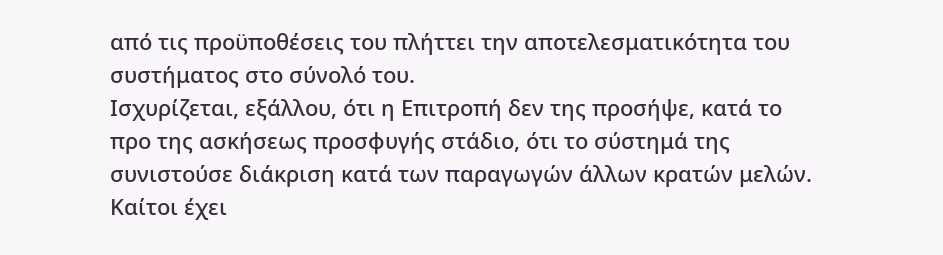από τις προϋποθέσεις του πλήττει την αποτελεσματικότητα του συστήματος στο σύνολό του.
Ισχυρίζεται, εξάλλου, ότι η Επιτροπή δεν της προσήψε, κατά το προ της ασκήσεως προσφυγής στάδιο, ότι το σύστημά της συνιστούσε διάκριση κατά των παραγωγών άλλων κρατών μελών. Καίτοι έχει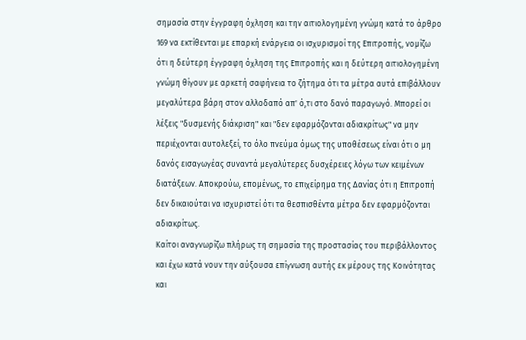σημασία στην έγγραφη όχληση και την αιτιολογημένη γνώμη κατά το άρθρο 169 να εκτίθενται με επαρκή ενάργεια οι ισχυρισμοί της Επιτροπής, νομίζω ότι η δεύτερη έγγραφη όχληση της Επιτροπής και η δεύτερη αιτιολογημένη γνώμη θίγουν με αρκετή σαφήνεια το ζήτημα ότι τα μέτρα αυτά επιβάλλουν μεγαλύτερα βάρη στον αλλοδαπό απ' ό,τι στο δανό παραγωγό. Μπορεί οι λέξεις "δυσμενής διάκριση" και "δεν εφαρμόζονται αδιακρίτως" να μην περιέχονται αυτολεξεί, το όλο πνεύμα όμως της υποθέσεως είναι ότι ο μη δανός εισαγωγέας συναντά μεγαλύτερες δυσχέρειες λόγω των κειμένων διατάξεων. Αποκρούω, επομένως, το επιχείρημα της Δανίας ότι η Επιτροπή δεν δικαιούται να ισχυριστεί ότι τα θεσπισθέντα μέτρα δεν εφαρμόζονται αδιακρίτως.
Καίτοι αναγνωρίζω πλήρως τη σημασία της προστασίας του περιβάλλοντος και έχω κατά νουν την αύξουσα επίγνωση αυτής εκ μέρους της Κοινότητας και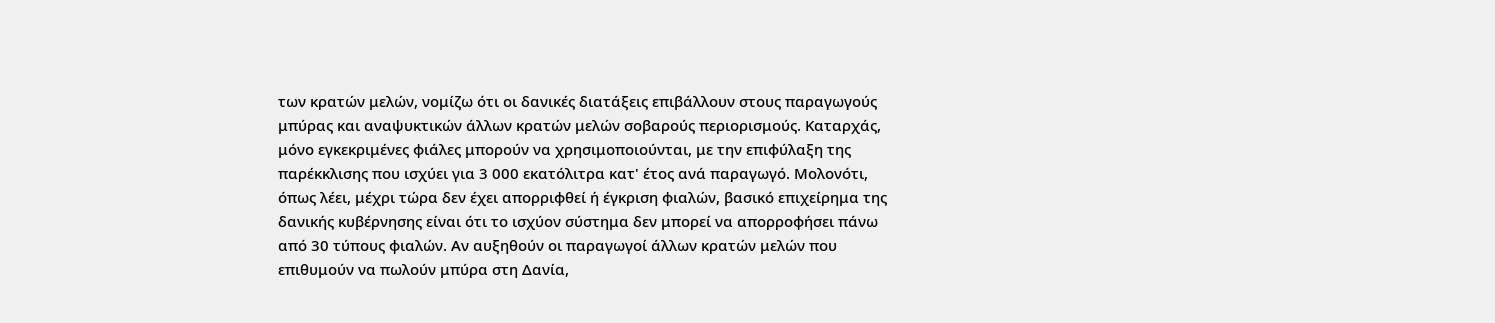των κρατών μελών, νομίζω ότι οι δανικές διατάξεις επιβάλλουν στους παραγωγούς μπύρας και αναψυκτικών άλλων κρατών μελών σοβαρούς περιορισμούς. Καταρχάς, μόνο εγκεκριμένες φιάλες μπορούν να χρησιμοποιούνται, με την επιφύλαξη της παρέκκλισης που ισχύει για 3 000 εκατόλιτρα κατ' έτος ανά παραγωγό. Μολονότι, όπως λέει, μέχρι τώρα δεν έχει απορριφθεί ή έγκριση φιαλών, βασικό επιχείρημα της δανικής κυβέρνησης είναι ότι το ισχύον σύστημα δεν μπορεί να απορροφήσει πάνω από 30 τύπους φιαλών. Αν αυξηθούν οι παραγωγοί άλλων κρατών μελών που επιθυμούν να πωλούν μπύρα στη Δανία,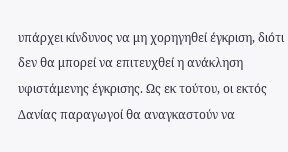υπάρχει κίνδυνος να μη χορηγηθεί έγκριση, διότι δεν θα μπορεί να επιτευχθεί η ανάκληση υφιστάμενης έγκρισης. Ως εκ τούτου, οι εκτός Δανίας παραγωγοί θα αναγκαστούν να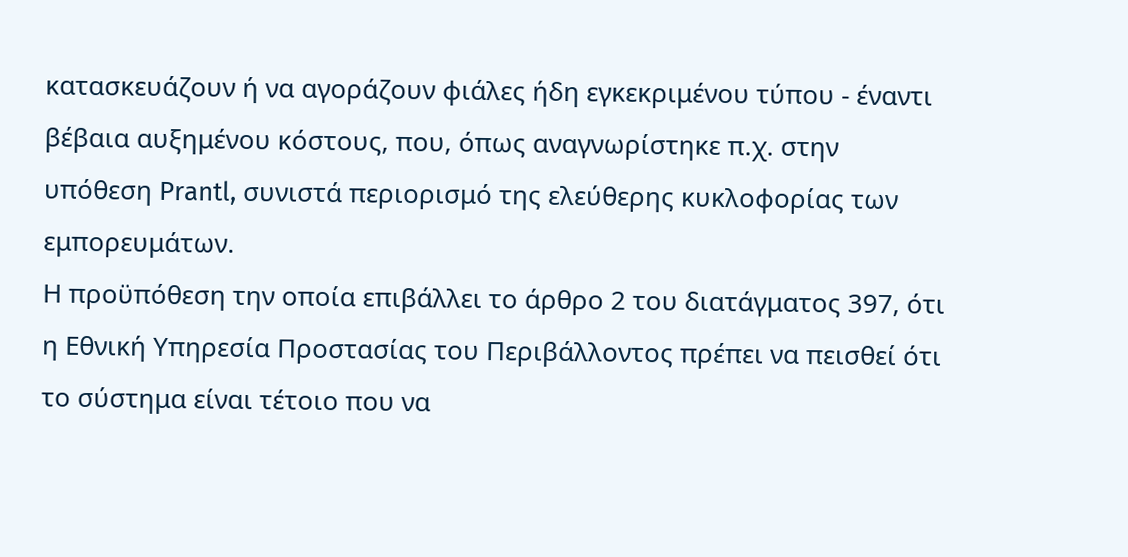κατασκευάζουν ή να αγοράζουν φιάλες ήδη εγκεκριμένου τύπου - έναντι βέβαια αυξημένου κόστους, που, όπως αναγνωρίστηκε π.χ. στην υπόθεση Prantl, συνιστά περιορισμό της ελεύθερης κυκλοφορίας των εμπορευμάτων.
Η προϋπόθεση την οποία επιβάλλει το άρθρο 2 του διατάγματος 397, ότι η Εθνική Υπηρεσία Προστασίας του Περιβάλλοντος πρέπει να πεισθεί ότι το σύστημα είναι τέτοιο που να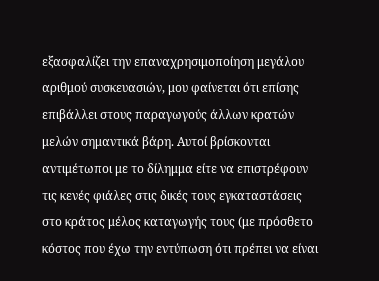εξασφαλίζει την επαναχρησιμοποίηση μεγάλου αριθμού συσκευασιών, μου φαίνεται ότι επίσης επιβάλλει στους παραγωγούς άλλων κρατών μελών σημαντικά βάρη. Αυτοί βρίσκονται αντιμέτωποι με το δίλημμα είτε να επιστρέφουν τις κενές φιάλες στις δικές τους εγκαταστάσεις στο κράτος μέλος καταγωγής τους (με πρόσθετο κόστος που έχω την εντύπωση ότι πρέπει να είναι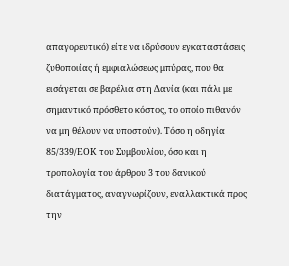απαγορευτικό) είτε να ιδρύσουν εγκαταστάσεις ζυθοποιίας ή εμφιαλώσεως μπύρας, που θα εισάγεται σε βαρέλια στη Δανία (και πάλι με σημαντικό πρόσθετο κόστος, το οποίο πιθανόν να μη θέλουν να υποστούν). Τόσο η οδηγία 85/339/ΕΟΚ του Συμβουλίου, όσο και η τροπολογία του άρθρου 3 του δανικού διατάγματος, αναγνωρίζουν, εναλλακτικά προς την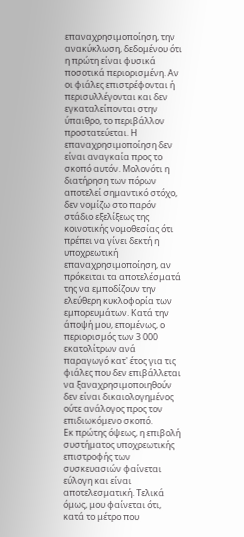επαναχρησιμοποίηση, την ανακύκλωση, δεδομένου ότι η πρώτη είναι φυσικά ποσοτικά περιορισμένη. Αν οι φιάλες επιστρέφονται ή περισυλλέγονται και δεν εγκαταλείπονται στην ύπαιθρο, το περιβάλλον προστατεύεται. Η επαναχρησιμοποίηση δεν είναι αναγκαία προς το σκοπό αυτόν. Μολονότι η διατήρηση των πόρων αποτελεί σημαντικό στόχο, δεν νομίζω στο παρόν στάδιο εξελίξεως της κοινοτικής νομοθεσίας ότι πρέπει να γίνει δεκτή η υποχρεωτική επαναχρησιμοποίηση, αν πρόκειται τα αποτελέσματά της να εμποδίζουν την ελεύθερη κυκλοφορία των εμπορευμάτων. Κατά την άποψή μου, επομένως, ο περιορισμός των 3 000 εκατολίτρων ανά παραγωγό κατ' έτος για τις φιάλες που δεν επιβάλλεται να ξαναχρησιμοποιηθούν δεν είναι δικαιολογημένος ούτε ανάλογος προς τον επιδιωκόμενο σκοπό.
Εκ πρώτης όψεως, η επιβολή συστήματος υποχρεωτικής επιστροφής των συσκευασιών φαίνεται εύλογη και είναι αποτελεσματική. Τελικά όμως, μου φαίνεται ότι, κατά το μέτρο που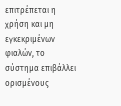επιτρέπεται η χρήση και μη εγκεκριμένων φιαλών, το σύστημα επιβάλλει ορισμένους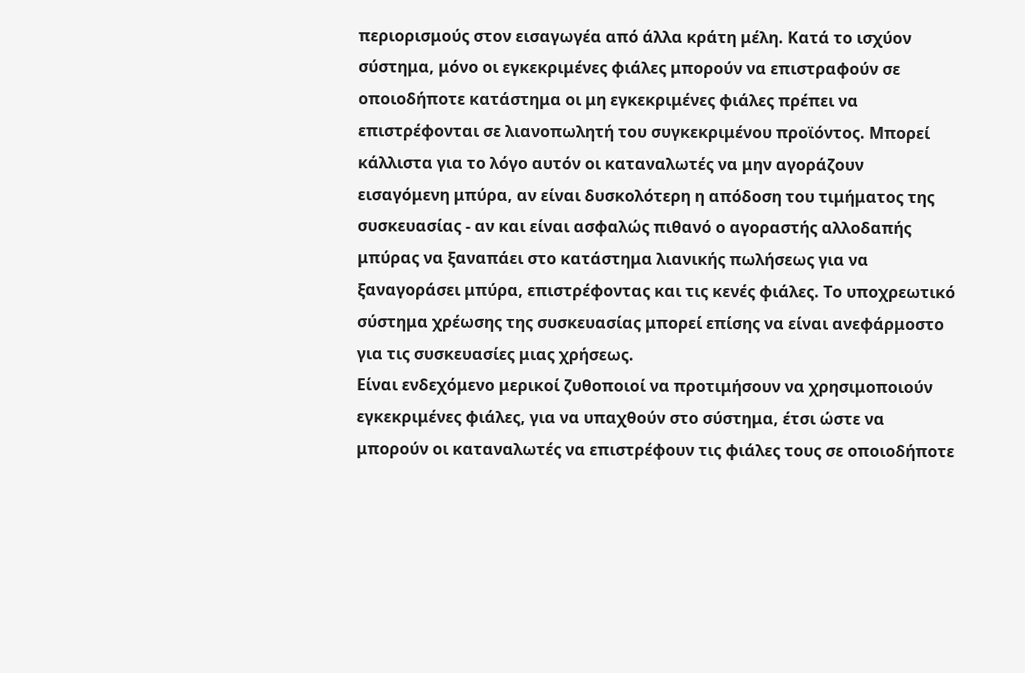περιορισμούς στον εισαγωγέα από άλλα κράτη μέλη. Κατά το ισχύον σύστημα, μόνο οι εγκεκριμένες φιάλες μπορούν να επιστραφούν σε οποιοδήποτε κατάστημα οι μη εγκεκριμένες φιάλες πρέπει να επιστρέφονται σε λιανοπωλητή του συγκεκριμένου προϊόντος. Μπορεί κάλλιστα για το λόγο αυτόν οι καταναλωτές να μην αγοράζουν εισαγόμενη μπύρα, αν είναι δυσκολότερη η απόδοση του τιμήματος της συσκευασίας - αν και είναι ασφαλώς πιθανό ο αγοραστής αλλοδαπής μπύρας να ξαναπάει στο κατάστημα λιανικής πωλήσεως για να ξαναγοράσει μπύρα, επιστρέφοντας και τις κενές φιάλες. Το υποχρεωτικό σύστημα χρέωσης της συσκευασίας μπορεί επίσης να είναι ανεφάρμοστο για τις συσκευασίες μιας χρήσεως.
Είναι ενδεχόμενο μερικοί ζυθοποιοί να προτιμήσουν να χρησιμοποιούν εγκεκριμένες φιάλες, για να υπαχθούν στο σύστημα, έτσι ώστε να μπορούν οι καταναλωτές να επιστρέφουν τις φιάλες τους σε οποιοδήποτε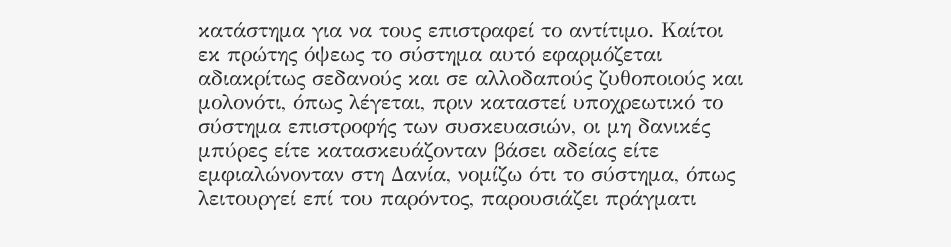κατάστημα για να τους επιστραφεί το αντίτιμο. Καίτοι εκ πρώτης όψεως το σύστημα αυτό εφαρμόζεται αδιακρίτως σεδανούς και σε αλλοδαπούς ζυθοποιούς και μολονότι, όπως λέγεται, πριν καταστεί υποχρεωτικό το σύστημα επιστροφής των συσκευασιών, οι μη δανικές μπύρες είτε κατασκευάζονταν βάσει αδείας είτε εμφιαλώνονταν στη Δανία, νομίζω ότι το σύστημα, όπως λειτουργεί επί του παρόντος, παρουσιάζει πράγματι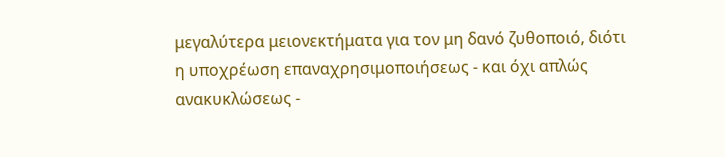μεγαλύτερα μειονεκτήματα για τον μη δανό ζυθοποιό, διότι η υποχρέωση επαναχρησιμοποιήσεως - και όχι απλώς ανακυκλώσεως -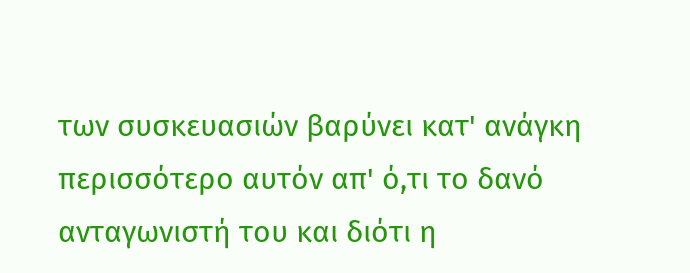των συσκευασιών βαρύνει κατ' ανάγκη περισσότερο αυτόν απ' ό,τι το δανό ανταγωνιστή του και διότι η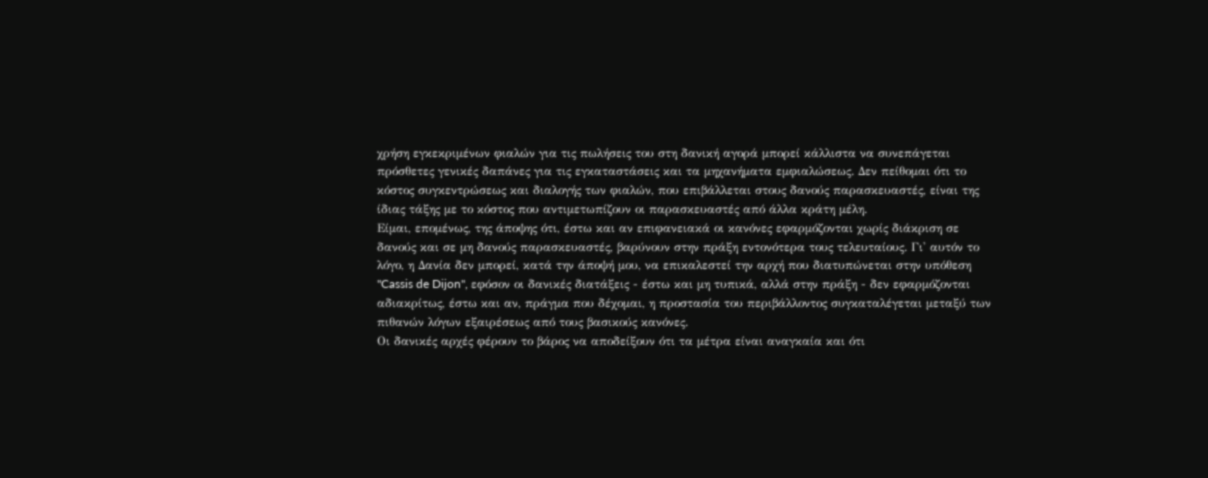χρήση εγκεκριμένων φιαλών για τις πωλήσεις του στη δανική αγορά μπορεί κάλλιστα να συνεπάγεται πρόσθετες γενικές δαπάνες για τις εγκαταστάσεις και τα μηχανήματα εμφιαλώσεως. Δεν πείθομαι ότι το κόστος συγκεντρώσεως και διαλογής των φιαλών, που επιβάλλεται στους δανούς παρασκευαστές, είναι της ίδιας τάξης με το κόστος που αντιμετωπίζουν οι παρασκευαστές από άλλα κράτη μέλη.
Είμαι, επομένως, της άποψης ότι, έστω και αν επιφανειακά οι κανόνες εφαρμόζονται χωρίς διάκριση σε δανούς και σε μη δανούς παρασκευαστές, βαρύνουν στην πράξη εντονότερα τους τελευταίους. Γι' αυτόν το λόγο, η Δανία δεν μπορεί, κατά την άποψή μου, να επικαλεστεί την αρχή που διατυπώνεται στην υπόθεση "Cassis de Dijon", εφόσον οι δανικές διατάξεις - έστω και μη τυπικά, αλλά στην πράξη - δεν εφαρμόζονται αδιακρίτως, έστω και αν, πράγμα που δέχομαι, η προστασία του περιβάλλοντος συγκαταλέγεται μεταξύ των πιθανών λόγων εξαιρέσεως από τους βασικούς κανόνες.
Οι δανικές αρχές φέρουν το βάρος να αποδείξουν ότι τα μέτρα είναι αναγκαία και ότι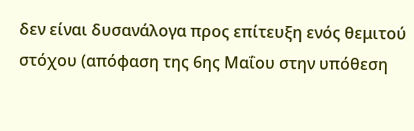δεν είναι δυσανάλογα προς επίτευξη ενός θεμιτού στόχου (απόφαση της 6ης Μαΐου στην υπόθεση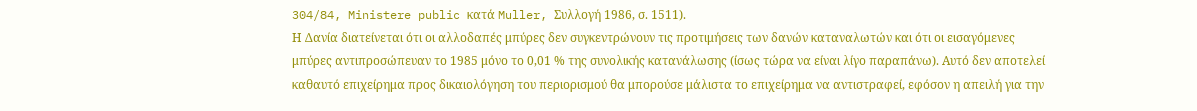304/84, Ministere public κατά Muller, Συλλογή 1986, σ. 1511).
Η Δανία διατείνεται ότι οι αλλοδαπές μπύρες δεν συγκεντρώνουν τις προτιμήσεις των δανών καταναλωτών και ότι οι εισαγόμενες μπύρες αντιπροσώπευαν το 1985 μόνο το 0,01 % της συνολικής κατανάλωσης (ίσως τώρα να είναι λίγο παραπάνω). Αυτό δεν αποτελεί καθαυτό επιχείρημα προς δικαιολόγηση του περιορισμού θα μπορούσε μάλιστα το επιχείρημα να αντιστραφεί, εφόσον η απειλή για την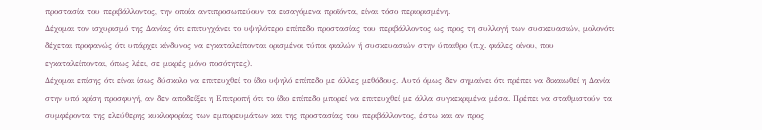προστασία του περιβάλλοντος, την οποία αντιπροσωπεύουν τα εισαγόμενα προϊόντα, είναι τόσο περιορισμένη.
Δέχομαι τον ισχυρισμό της Δανίας ότι επιτυγχάνει το υψηλότερο επίπεδο προστασίας του περιβάλλοντος ως προς τη συλλογή των συσκευασιών, μολονότι δέχεται προφανώς ότι υπάρχει κίνδυνος να εγκαταλείπονται ορισμένοι τύποι φιαλών ή συσκευασιών στην ύπαιθρο (π.χ. φιάλες οίνου, που εγκαταλείπονται, όπως λέει, σε μικρές μόνο ποσότητες).
Δέχομαι επίσης ότι είναι ίσως δύσκολο να επιτευχθεί το ίδιο υψηλό επίπεδο με άλλες μεθόδους. Αυτό όμως δεν σημαίνει ότι πρέπει να δικαιωθεί η Δανία στην υπό κρίση προσφυγή, αν δεν αποδείξει η Επιτροπή ότι το ίδιο επίπεδο μπορεί να επιτευχθεί με άλλα συγκεκριμένα μέσα. Πρέπει να σταθμιστούν τα συμφέροντα της ελεύθερης κυκλοφορίας των εμπορευμάτων και της προστασίας του περιβάλλοντος, έστω και αν προς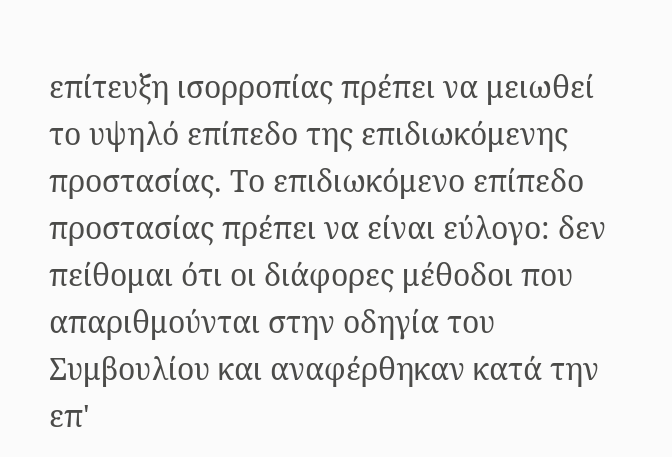επίτευξη ισορροπίας πρέπει να μειωθεί το υψηλό επίπεδο της επιδιωκόμενης προστασίας. Το επιδιωκόμενο επίπεδο προστασίας πρέπει να είναι εύλογο: δεν πείθομαι ότι οι διάφορες μέθοδοι που απαριθμούνται στην οδηγία του Συμβουλίου και αναφέρθηκαν κατά την επ'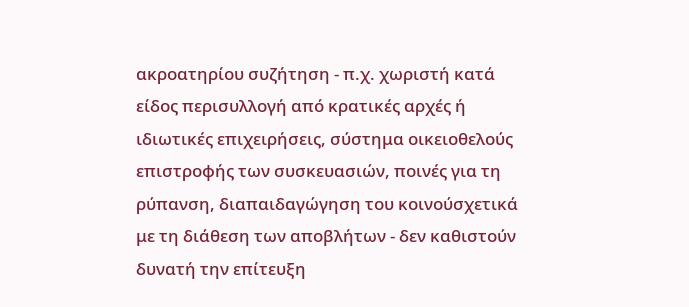ακροατηρίου συζήτηση - π.χ. χωριστή κατά είδος περισυλλογή από κρατικές αρχές ή ιδιωτικές επιχειρήσεις, σύστημα οικειοθελούς επιστροφής των συσκευασιών, ποινές για τη ρύπανση, διαπαιδαγώγηση του κοινούσχετικά με τη διάθεση των αποβλήτων - δεν καθιστούν δυνατή την επίτευξη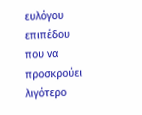ευλόγου επιπέδου που να προσκρούει λιγότερο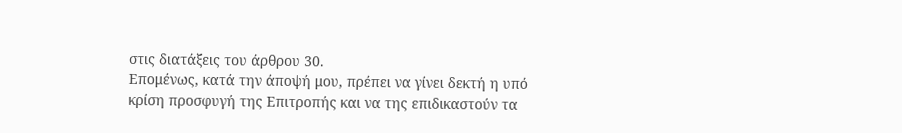στις διατάξεις του άρθρου 30.
Επομένως, κατά την άποψή μου, πρέπει να γίνει δεκτή η υπό κρίση προσφυγή της Επιτροπής και να της επιδικαστούν τα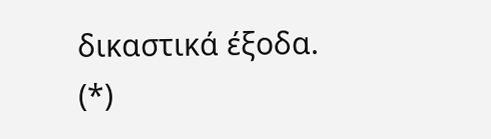δικαστικά έξοδα.
(*)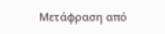Μετάφραση από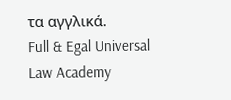τα αγγλικά.
Full & Egal Universal Law Academy